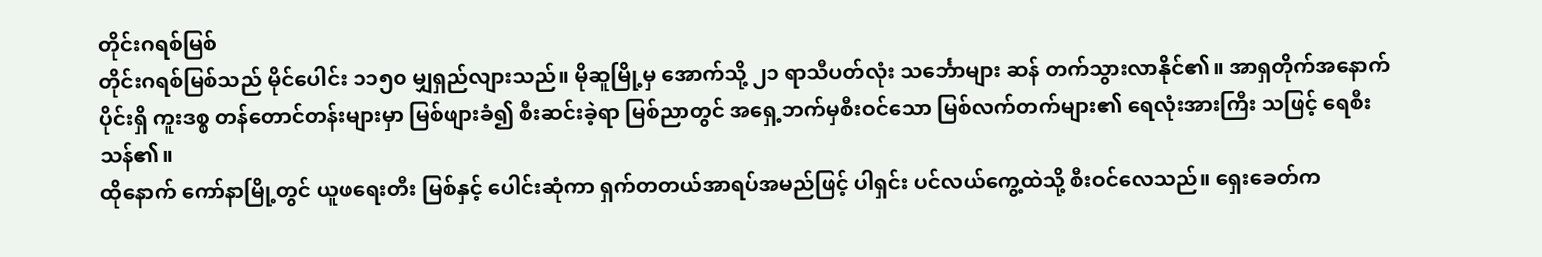တိုင်းဂရစ်မြစ်
တိုင်းဂရစ်မြစ်သည် မိုင်ပေါင်း ၁၁၅၀ မျှရှည်လျားသည်။ မိုဆူမြို့မှ အောက်သို့ ၂၁ ရာသီပတ်လုံး သင်္ဘောများ ဆန် တက်သွားလာနိုင်၏။ အာရှတိုက်အနောက်ပိုင်းရှိ ကူးဒစ္စ တန်တောင်တန်းများမှာ မြစ်ဖျားခံ၍ စီးဆင်းခဲ့ရာ မြစ်ညာတွင် အရှေ့ဘက်မှစီးဝင်သော မြစ်လက်တက်များ၏ ရေလုံးအားကြီး သဖြင့် ရေစီးသန်၏။
ထိုနောက် ကော်နာမြို့တွင် ယူဖရေးတီး မြစ်နှင့် ပေါင်းဆုံကာ ရှက်တတယ်အာရပ်အမည်ဖြင့် ပါရှင်း ပင်လယ်ကွေ့ထဲသို့ စီးဝင်လေသည်။ ရှေးခေတ်က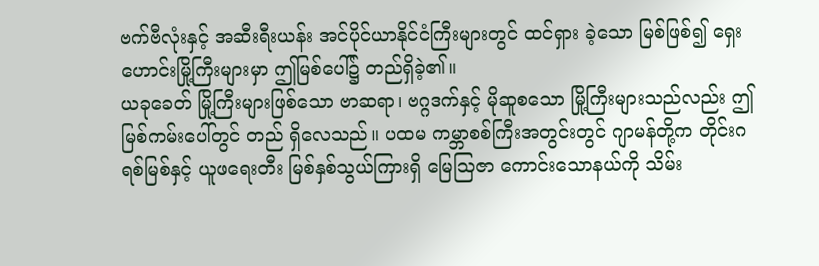ဗက်ဗီလုံးနှင့် အဆီးရီးယန်း အင်ပိုင်ယာနိုင်ငံကြီးများတွင် ထင်ရှား ခဲ့သော မြစ်ဖြစ်၍ ရှေးဟောင်းမြို့ကြီးများမှာ ဤမြစ်ပေါ်၌ တည်ရှိခဲ့၏။
ယခုခေတ် မြို့ကြီးများဖြစ်သော ဗာဆရာ၊ ဗဂ္ဂဒက်နှင့် မိုဆူစသော မြို့ကြီးများသည်လည်း ဤမြစ်ကမ်းပေါ်တွင် တည် ရှိလေသည်။ ပထမ ကမ္ဘာစစ်ကြီးအတွင်းတွင် ဂျာမန်တို့က တိုင်းဂရစ်မြစ်နှင့် ယူဖရေးတီး မြစ်နှစ်သွယ်ကြားရှိ မြေဩဇာ ကောင်းသောနယ်ကို သိမ်း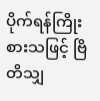ပိုက်ရန်ကြိုးစားသဖြင့် ဗြိတိသျှ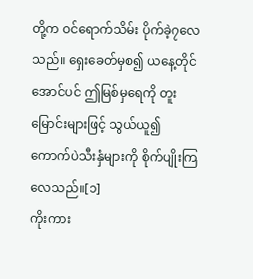တို့က ဝင်ရောက်သိမ်း ပိုက်ခဲ့၇လေသည်။ ရှေးခေတ်မှစ၍ ယနေ့တိုင် အောင်ပင် ဤမြစ်မှရေကို တူးမြောင်းများဖြင့် သွယ်ယူ၍ ကောက်ပဲသီးနှံများကို စိုက်ပျိုးကြလေသည်။[၁]
ကိုးကား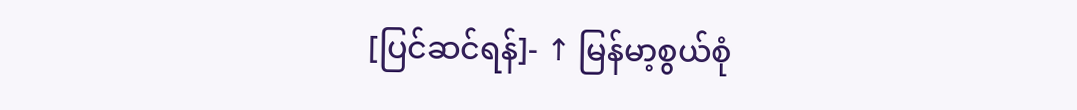[ပြင်ဆင်ရန်]- ↑ မြန်မာ့စွယ်စုံ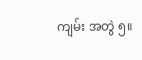ကျမ်း အတွဲ ၅။